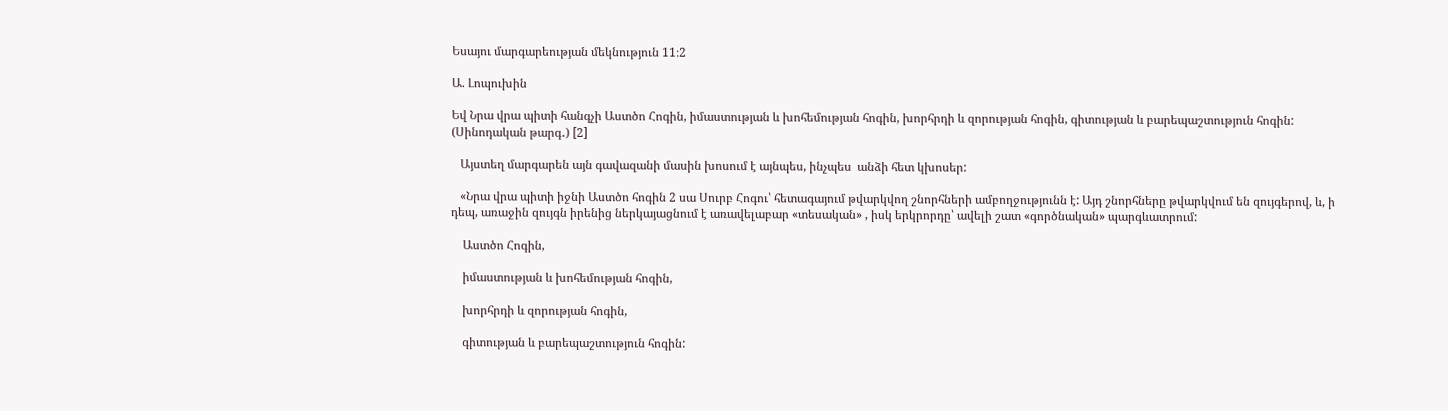Եսայու մարգարեության մեկնություն 11։2

Ա. Լոպուխին

Եվ Նրա վրա պիտի հանգչի Աստծո Հոգին, իմաստության և խոհեմության հոգին, խորհրդի և զորության հոգին, գիտության և բարեպաշտություն հոգին: (Սինոդական թարգ․) [2]

   Այստեղ մարգարեն այն գավազանի մասին խոսում է այնպես, ինչպես  անձի հետ կխոսեր:

   «Նրա վրա պիտի իջնի Աստծո հոգին 2 սա Սուրբ Հոգու՝ հետագայում թվարկվող շնորհների ամբողջությունն է: Այդ շնորհները թվարկվում են զույգերով, և, ի դեպ, առաջին զույգն իրենից ներկայացնում է առավելաբար «տեսական» , իսկ երկրորդը՝ ավելի շատ «գործնական» պարգևատրում:

    Աստծո Հոգին,

    իմաստության և խոհեմության հոգին,

    խորհրդի և զորության հոգին,

    գիտության և բարեպաշտություն հոգին: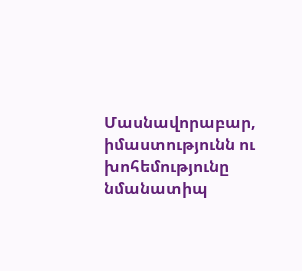Մասնավորաբար, իմաստությունն ու խոհեմությունը նմանատիպ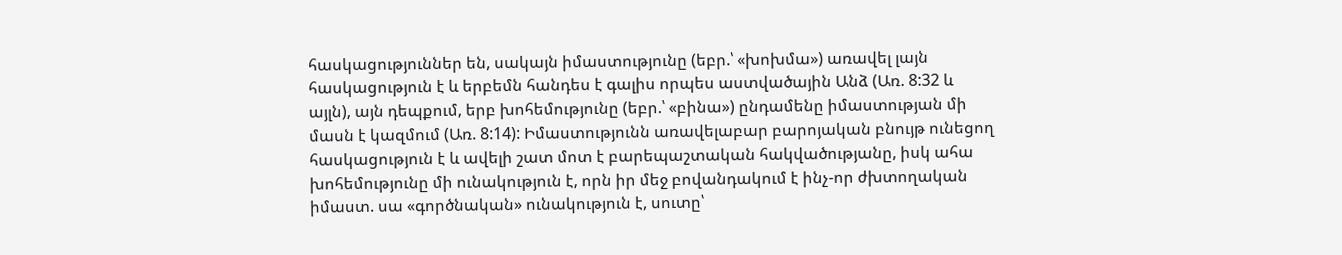հասկացություններ են, սակայն իմաստությունը (եբր.՝ «խոխմա») առավել լայն հասկացություն է և երբեմն հանդես է գալիս որպես աստվածային Անձ (Առ. 8:32 և այլն), այն դեպքում, երբ խոհեմությունը (եբր.՝ «բինա») ընդամենը իմաստության մի մասն է կազմում (Առ. 8:14): Իմաստությունն առավելաբար բարոյական բնույթ ունեցող հասկացություն է և ավելի շատ մոտ է բարեպաշտական հակվածությանը, իսկ ահա խոհեմությունը մի ունակություն է, որն իր մեջ բովանդակում է ինչ-որ ժխտողական իմաստ. սա «գործնական» ունակություն է, սուտը՝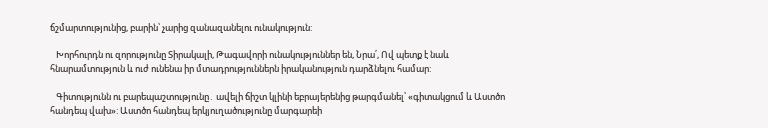ճշմարտությունից, բարին՝ չարից զանազանելու ունակություն:

   Խորհուրդն ու զորությունը Տիրակալի, Թագավորի ունակություններ են, Նրա՛, Ով պետք է նաև հնարամտություն և ուժ ունենա իր մտադրություններն իրականություն դարձնելու համար:

   Գիտությունն ու բարեպաշտությունը․ ավելի ճիշտ կլինի եբրայերենից թարգմանել՝ «գիտակցում և Աստծո հանդեպ վախ»: Աստծո հանդեպ երկյուղածությունը մարգարեի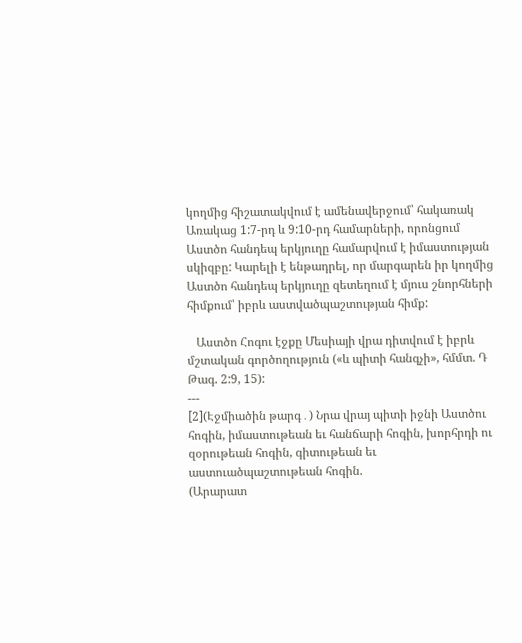կողմից հիշատակվում է ամենավերջում՝ հակառակ Առակաց 1:7-րդ և 9:10-րդ համարների, որոնցում Աստծո հանդեպ երկյուղը համարվում է իմաստության սկիզբը: Կարելի է ենթադրել, որ մարգարեն իր կողմից Աստծո հանդեպ երկյուղը զետեղում է մյուս շնորհների հիմքում՝ իբրև աստվածպաշտության հիմք:

   Աստծո Հոգու էջքը Մեսիայի վրա դիտվում է իբրև մշտական գործողություն («և պիտի հանգչի», հմմտ. Դ Թագ. 2:9, 15):
---
[2](Էջմիածին թարգ․) Նրա վրայ պիտի իջնի Աստծու հոգին, իմաստութեան եւ հանճարի հոգին, խորհրդի ու զօրութեան հոգին, գիտութեան եւ աստուածպաշտութեան հոգին.
(Արարատ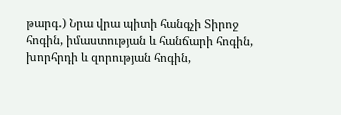թարգ․) Նրա վրա պիտի հանգչի Տիրոջ հոգին, իմաստության և հանճարի հոգին, խորհրդի և զորության հոգին,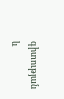գիտության և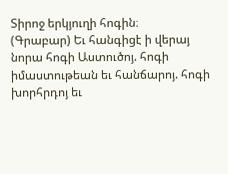Տիրոջ երկյուղի հոգին։
(Գրաբար) Եւ հանգիցէ ի վերայ նորա հոգի Աստուծոյ. հոգի իմաստութեան եւ հանճարոյ. հոգի խորհրդոյ եւ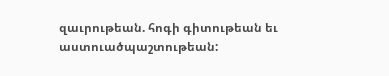զաւրութեան. հոգի գիտութեան եւ աստուածպաշտութեան: